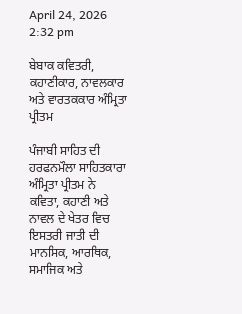April 24, 2026 2:32 pm

ਬੇਬਾਕ ਕਵਿਤਰੀ, ਕਹਾਣੀਕਾਰ, ਨਾਵਲਕਾਰ ਅਤੇ ਵਾਰਤਕਕਾਰ ਅੰਮ੍ਰਿਤਾ ਪ੍ਰੀਤਮ

ਪੰਜਾਬੀ ਸਾਹਿਤ ਦੀ ਹਰਫਨਮੌਲਾ ਸਾਹਿਤਕਾਰਾ ਅੰਮ੍ਰਿਤਾ ਪ੍ਰੀਤਮ ਨੇ ਕਵਿਤਾ, ਕਹਾਣੀ ਅਤੇ ਨਾਵਲ ਦੇ ਖੇਤਰ ਵਿਚ ਇਸਤਰੀ ਜਾਤੀ ਦੀ ਮਾਨਸਿਕ, ਆਰਥਿਕ, ਸਮਾਜਿਕ ਅਤੇ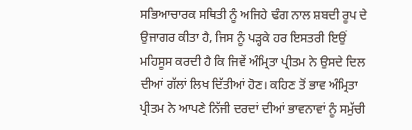ਸਭਿਆਚਾਰਕ ਸਥਿਤੀ ਨੂੰ ਅਜਿਹੇ ਢੰਗ ਨਾਲ ਸ਼ਬਦੀ ਰੂਪ ਦੇ ਉਜਾਗਰ ਕੀਤਾ ਹੈ, ਜਿਸ ਨੂੰ ਪੜ੍ਹਕੇ ਹਰ ਇਸਤਰੀ ਇਉਂ ਮਹਿਸੂਸ ਕਰਦੀ ਹੈ ਕਿ ਜਿਵੇਂ ਅੰਮ੍ਰਿਤਾ ਪ੍ਰੀਤਮ ਨੇ ਉਸਦੇ ਦਿਲ ਦੀਆਂ ਗੱਲਾਂ ਲਿਖ ਦਿੱਤੀਆਂ ਹੋਣ। ਕਹਿਣ ਤੋਂ ਭਾਵ ਅੰਮ੍ਰਿਤਾ ਪ੍ਰੀਤਮ ਨੇ ਆਪਣੇ ਨਿੱਜੀ ਦਰਦਾਂ ਦੀਆਂ ਭਾਵਨਾਵਾਂ ਨੂੰ ਸਮੁੱਚੀ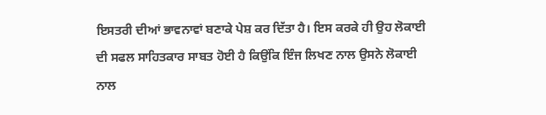ਇਸਤਰੀ ਦੀਆਂ ਭਾਵਨਾਵਾਂ ਬਣਾਕੇ ਪੇਸ਼ ਕਰ ਦਿੱਤਾ ਹੈ। ਇਸ ਕਰਕੇ ਹੀ ਉਹ ਲੋਕਾਈ ਦੀ ਸਫਲ ਸਾਹਿਤਕਾਰ ਸਾਬਤ ਹੋਈ ਹੈ ਕਿਉਂਕਿ ਇੰਜ ਲਿਖਣ ਨਾਲ ਉਸਨੇ ਲੋਕਾਈ ਨਾਲ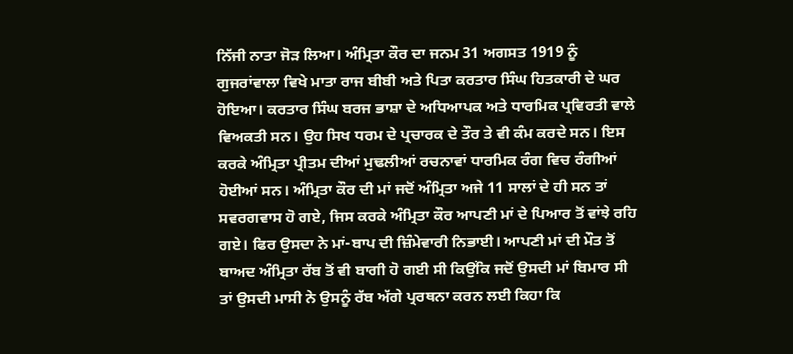ਨਿੱਜੀ ਨਾਤਾ ਜੋੜ ਲਿਆ। ਅੰਮ੍ਰਿਤਾ ਕੌਰ ਦਾ ਜਨਮ 31 ਅਗਸਤ 1919 ਨੂੰ ਗੁਜਰਾਂਵਾਲਾ ਵਿਖੇ ਮਾਤਾ ਰਾਜ ਬੀਬੀ ਅਤੇ ਪਿਤਾ ਕਰਤਾਰ ਸਿੰਘ ਹਿਤਕਾਰੀ ਦੇ ਘਰ ਹੋਇਆ। ਕਰਤਾਰ ਸਿੰਘ ਬਰਜ ਭਾਸ਼ਾ ਦੇ ਅਧਿਆਪਕ ਅਤੇ ਧਾਰਮਿਕ ਪ੍ਰਵਿਰਤੀ ਵਾਲੇ ਵਿਅਕਤੀ ਸਨ। ਉਹ ਸਿਖ ਧਰਮ ਦੇ ਪ੍ਰਚਾਰਕ ਦੇ ਤੌਰ ਤੇ ਵੀ ਕੰਮ ਕਰਦੇ ਸਨ। ਇਸ ਕਰਕੇ ਅੰਮ੍ਰਿਤਾ ਪ੍ਰੀਤਮ ਦੀਆਂ ਮੁਢਲੀਆਂ ਰਚਨਾਵਾਂ ਧਾਰਮਿਕ ਰੰਗ ਵਿਚ ਰੰਗੀਆਂ ਹੋਈਆਂ ਸਨ। ਅੰਮ੍ਰਿਤਾ ਕੌਰ ਦੀ ਮਾਂ ਜਦੋਂ ਅੰਮ੍ਰਿਤਾ ਅਜੇ 11 ਸਾਲਾਂ ਦੇ ਹੀ ਸਨ ਤਾਂ ਸਵਰਗਵਾਸ ਹੋ ਗਏ, ਜਿਸ ਕਰਕੇ ਅੰਮ੍ਰਿਤਾ ਕੌਰ ਆਪਣੀ ਮਾਂ ਦੇ ਪਿਆਰ ਤੋਂ ਵਾਂਝੇ ਰਹਿ ਗਏ। ਫਿਰ ਉਸਦਾ ਨੇ ਮਾਂ-ਬਾਪ ਦੀ ਜ਼ਿੰਮੇਵਾਰੀ ਨਿਭਾਈ। ਆਪਣੀ ਮਾਂ ਦੀ ਮੌਤ ਤੋਂ ਬਾਅਦ ਅੰਮ੍ਰਿਤਾ ਰੱਬ ਤੋਂ ਵੀ ਬਾਗੀ ਹੋ ਗਈ ਸੀ ਕਿਉਂਕਿ ਜਦੋਂ ਉਸਦੀ ਮਾਂ ਬਿਮਾਰ ਸੀ ਤਾਂ ਉਸਦੀ ਮਾਸੀ ਨੇ ਉਸਨੂੰ ਰੱਬ ਅੱਗੇ ਪ੍ਰਰਥਨਾ ਕਰਨ ਲਈ ਕਿਹਾ ਕਿ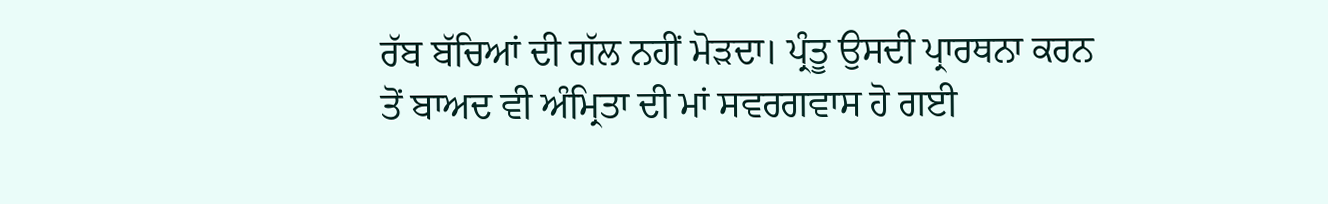ਰੱਬ ਬੱਚਿਆਂ ਦੀ ਗੱਲ ਨਹੀਂ ਮੋੜਦਾ। ਪ੍ਰੰਤੂ ਉਸਦੀ ਪ੍ਰਾਰਥਨਾ ਕਰਨ ਤੋਂ ਬਾਅਦ ਵੀ ਅੰਮ੍ਰਿਤਾ ਦੀ ਮਾਂ ਸਵਰਗਵਾਸ ਹੋ ਗਈ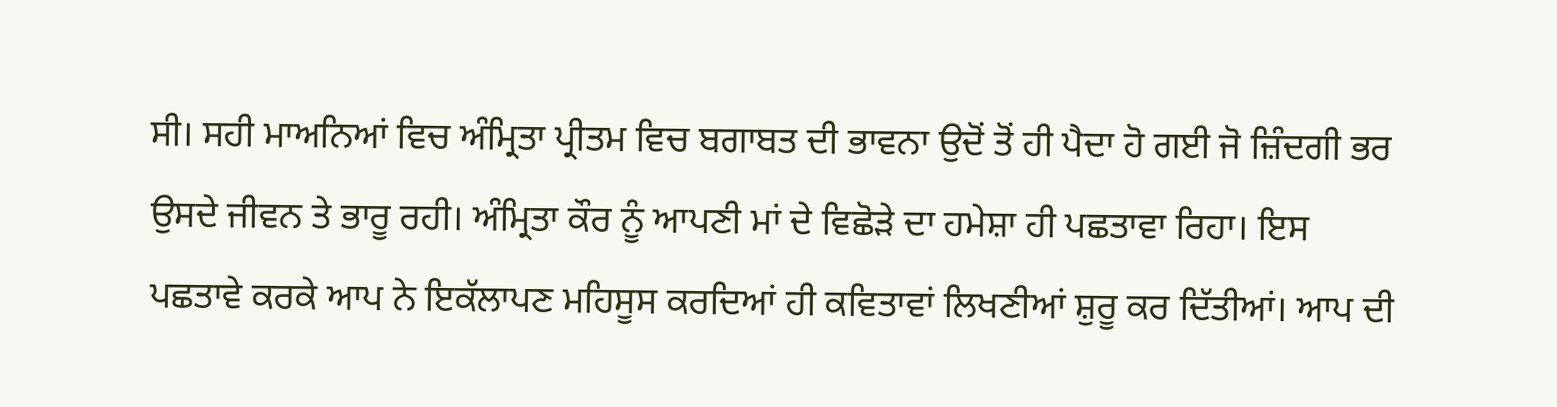ਸੀ। ਸਹੀ ਮਾਅਨਿਆਂ ਵਿਚ ਅੰਮ੍ਰਿਤਾ ਪ੍ਰੀਤਮ ਵਿਚ ਬਗਾਬਤ ਦੀ ਭਾਵਨਾ ਉਦੋਂ ਤੋਂ ਹੀ ਪੈਦਾ ਹੋ ਗਈ ਜੋ ਜ਼ਿੰਦਗੀ ਭਰ ਉਸਦੇ ਜੀਵਨ ਤੇ ਭਾਰੂ ਰਹੀ। ਅੰਮ੍ਰਿਤਾ ਕੌਰ ਨੂੰ ਆਪਣੀ ਮਾਂ ਦੇ ਵਿਛੋੜੇ ਦਾ ਹਮੇਸ਼ਾ ਹੀ ਪਛਤਾਵਾ ਰਿਹਾ। ਇਸ ਪਛਤਾਵੇ ਕਰਕੇ ਆਪ ਨੇ ਇਕੱਲਾਪਣ ਮਹਿਸੂਸ ਕਰਦਿਆਂ ਹੀ ਕਵਿਤਾਵਾਂ ਲਿਖਣੀਆਂ ਸ਼ੁਰੂ ਕਰ ਦਿੱਤੀਆਂ। ਆਪ ਦੀ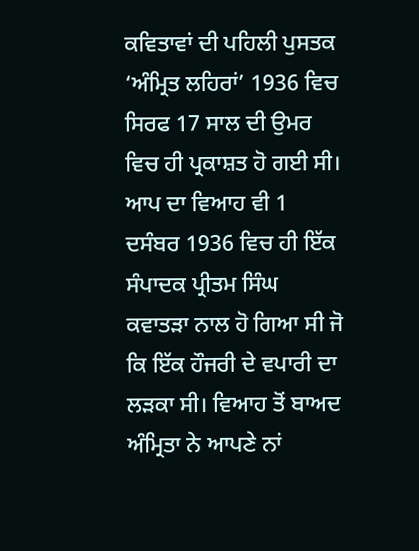ਕਵਿਤਾਵਾਂ ਦੀ ਪਹਿਲੀ ਪੁਸਤਕ ‘ਅੰਮ੍ਰਿਤ ਲਹਿਰਾਂ’ 1936 ਵਿਚ ਸਿਰਫ 17 ਸਾਲ ਦੀ ਉਮਰ ਵਿਚ ਹੀ ਪ੍ਰਕਾਸ਼ਤ ਹੋ ਗਈ ਸੀ। ਆਪ ਦਾ ਵਿਆਹ ਵੀ 1 ਦਸੰਬਰ 1936 ਵਿਚ ਹੀ ਇੱਕ ਸੰਪਾਦਕ ਪ੍ਰੀਤਮ ਸਿੰਘ ਕਵਾਤੜਾ ਨਾਲ ਹੋ ਗਿਆ ਸੀ ਜੋ ਕਿ ਇੱਕ ਹੌਜਰੀ ਦੇ ਵਪਾਰੀ ਦਾ ਲੜਕਾ ਸੀ। ਵਿਆਹ ਤੋਂ ਬਾਅਦ ਅੰਮ੍ਰਿਤਾ ਨੇ ਆਪਣੇ ਨਾਂ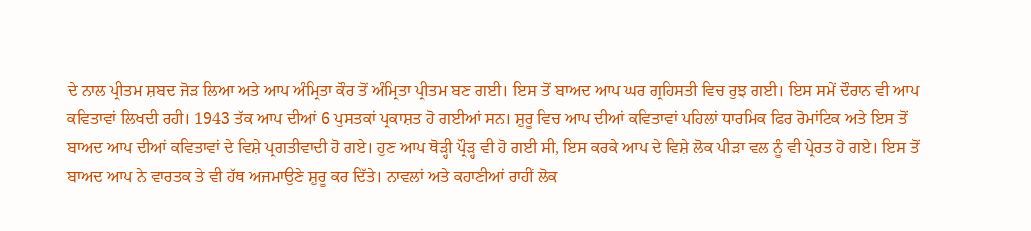ਦੇ ਨਾਲ ਪ੍ਰੀਤਮ ਸ਼ਬਦ ਜੋੜ ਲਿਆ ਅਤੇ ਆਪ ਅੰਮ੍ਰਿਤਾ ਕੌਰ ਤੋਂ ਅੰਮ੍ਰਿਤਾ ਪ੍ਰੀਤਮ ਬਣ ਗਈ। ਇਸ ਤੋਂ ਬਾਅਦ ਆਪ ਘਰ ਗ੍ਰਹਿਸਤੀ ਵਿਚ ਰੁਝ ਗਈ। ਇਸ ਸਮੇਂ ਦੌਰਾਨ ਵੀ ਆਪ ਕਵਿਤਾਵਾਂ ਲਿਖਦੀ ਰਹੀ। 1943 ਤੱਕ ਆਪ ਦੀਆਂ 6 ਪੁਸਤਕਾਂ ਪ੍ਰਕਾਸ਼ਤ ਹੋ ਗਈਆਂ ਸਨ। ਸ਼ੁਰੂ ਵਿਚ ਆਪ ਦੀਆਂ ਕਵਿਤਾਵਾਂ ਪਹਿਲਾਂ ਧਾਰਮਿਕ ਫਿਰ ਰੋਮਾਂਟਿਕ ਅਤੇ ਇਸ ਤੋਂ ਬਾਅਦ ਆਪ ਦੀਆਂ ਕਵਿਤਾਵਾਂ ਦੇ ਵਿਸ਼ੇ ਪ੍ਰਗਤੀਵਾਦੀ ਹੋ ਗਏ। ਹੁਣ ਆਪ ਥੋੜ੍ਹੀ ਪ੍ਰੌੜ੍ਹ ਵੀ ਹੋ ਗਈ ਸੀ, ਇਸ ਕਰਕੇ ਆਪ ਦੇ ਵਿਸ਼ੇ ਲੋਕ ਪੀੜਾ ਵਲ ਨੂੰ ਵੀ ਪ੍ਰੇਰਤ ਹੋ ਗਏ। ਇਸ ਤੋਂ ਬਾਅਦ ਆਪ ਨੇ ਵਾਰਤਕ ਤੇ ਵੀ ਹੱਥ ਅਜਮਾਉਣੇ ਸ਼ੁਰੂ ਕਰ ਦਿੱਤੇ। ਨਾਵਲਾਂ ਅਤੇ ਕਹਾਣੀਆਂ ਰਾਹੀਂ ਲੋਕ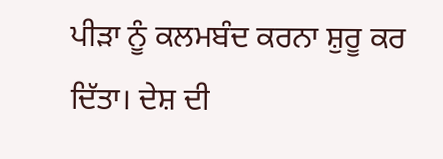ਪੀੜਾ ਨੂੰ ਕਲਮਬੰਦ ਕਰਨਾ ਸ਼ੁਰੂ ਕਰ ਦਿੱਤਾ। ਦੇਸ਼ ਦੀ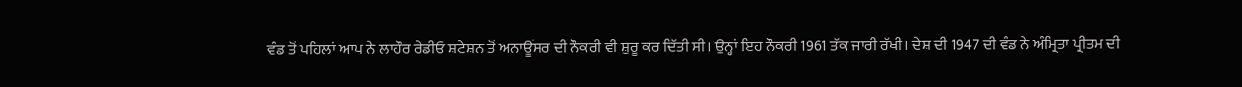ਵੰਡ ਤੋਂ ਪਹਿਲਾਂ ਆਪ ਨੇ ਲਾਹੌਰ ਰੇਡੀਓ ਸ਼ਟੇਸ਼ਨ ਤੋਂ ਅਨਾਊਂਸਰ ਦੀ ਨੌਕਰੀ ਵੀ ਸ਼ੁਰੂ ਕਰ ਦਿੱਤੀ ਸੀ। ਉਨ੍ਹਾਂ ਇਹ ਨੌਕਰੀ 1961 ਤੱਕ ਜਾਰੀ ਰੱਖੀ। ਦੇਸ਼ ਦੀ 1947 ਦੀ ਵੰਡ ਨੇ ਅੰਮ੍ਰਿਤਾ ਪ੍ਰੀਤਮ ਦੀ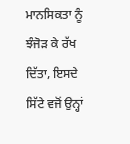ਮਾਨਸਿਕਤਾ ਨੂੰ ਝੰਜੋੜ ਕੇ ਰੱਖ ਦਿੱਤਾ, ਇਸਦੇ ਸਿੱਟੇ ਵਜੋਂ ਉਨ੍ਹਾਂ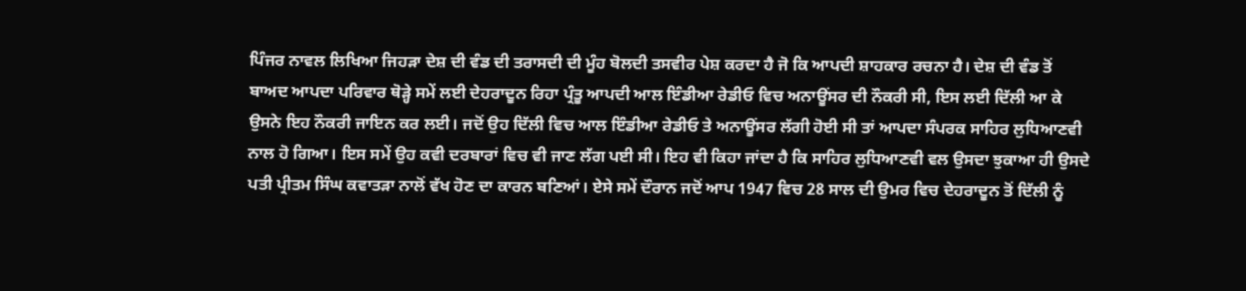ਪਿੰਜਰ ਨਾਵਲ ਲਿਖਿਆ ਜਿਹੜਾ ਦੇਸ਼ ਦੀ ਵੰਡ ਦੀ ਤਰਾਸਦੀ ਦੀ ਮੂੰਹ ਬੋਲਦੀ ਤਸਵੀਰ ਪੇਸ਼ ਕਰਦਾ ਹੈ ਜੋ ਕਿ ਆਪਦੀ ਸ਼ਾਹਕਾਰ ਰਚਨਾ ਹੈ। ਦੇਸ਼ ਦੀ ਵੰਡ ਤੋਂ ਬਾਅਦ ਆਪਦਾ ਪਰਿਵਾਰ ਥੋੜ੍ਹੇ ਸਮੇਂ ਲਈ ਦੇਹਰਾਦੂਨ ਰਿਹਾ ਪ੍ਰੰਤੂ ਆਪਦੀ ਆਲ ਇੰਡੀਆ ਰੇਡੀਓ ਵਿਚ ਅਨਾਊਂਸਰ ਦੀ ਨੌਕਰੀ ਸੀ, ਇਸ ਲਈ ਦਿੱਲੀ ਆ ਕੇ ਉਸਨੇ ਇਹ ਨੌਕਰੀ ਜਾਇਨ ਕਰ ਲਈ। ਜਦੋਂ ਉਹ ਦਿੱਲੀ ਵਿਚ ਆਲ ਇੰਡੀਆ ਰੇਡੀਓ ਤੇ ਅਨਾਊਂਸਰ ਲੱਗੀ ਹੋਈ ਸੀ ਤਾਂ ਆਪਦਾ ਸੰਪਰਕ ਸਾਹਿਰ ਲੁਧਿਆਣਵੀ ਨਾਲ ਹੋ ਗਿਆ। ਇਸ ਸਮੇਂ ਉਹ ਕਵੀ ਦਰਬਾਰਾਂ ਵਿਚ ਵੀ ਜਾਣ ਲੱਗ ਪਈ ਸੀ। ਇਹ ਵੀ ਕਿਹਾ ਜਾਂਦਾ ਹੈ ਕਿ ਸਾਹਿਰ ਲੁਧਿਆਣਵੀ ਵਲ ਉਸਦਾ ਝੁਕਾਆ ਹੀ ਉਸਦੇ ਪਤੀ ਪ੍ਰੀਤਮ ਸਿੰਘ ਕਵਾਤੜਾ ਨਾਲੋਂ ਵੱਖ ਹੋਣ ਦਾ ਕਾਰਨ ਬਣਿਆਂ। ਏਸੇ ਸਮੇਂ ਦੌਰਾਨ ਜਦੋਂ ਆਪ 1947 ਵਿਚ 28 ਸਾਲ ਦੀ ਉਮਰ ਵਿਚ ਦੇਹਰਾਦੂਨ ਤੋਂ ਦਿੱਲੀ ਨੂੰ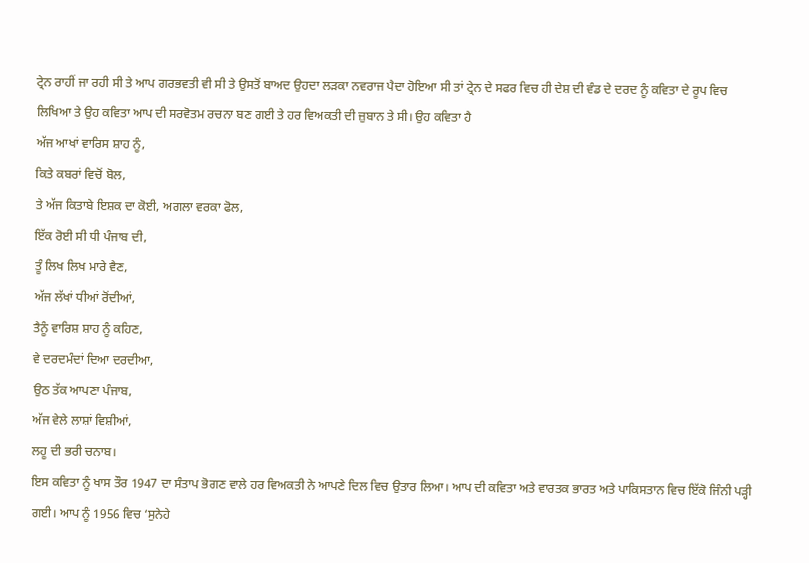ਟ੍ਰੇਨ ਰਾਹੀਂ ਜਾ ਰਹੀ ਸੀ ਤੇ ਆਪ ਗਰਭਵਤੀ ਵੀ ਸੀ ਤੇ ਉਸਤੋਂ ਬਾਅਦ ਉਹਦਾ ਲੜਕਾ ਨਵਰਾਜ ਪੈਦਾ ਹੋਇਆ ਸੀ ਤਾਂ ਟ੍ਰੇਨ ਦੇ ਸਫਰ ਵਿਚ ਹੀ ਦੇਸ਼ ਦੀ ਵੰਡ ਦੇ ਦਰਦ ਨੂੰ ਕਵਿਤਾ ਦੇ ਰੂਪ ਵਿਚ ਲਿਖਿਆ ਤੇ ਉਹ ਕਵਿਤਾ ਆਪ ਦੀ ਸਰਵੋਤਮ ਰਚਨਾ ਬਣ ਗਈ ਤੇ ਹਰ ਵਿਅਕਤੀ ਦੀ ਜ਼ੁਬਾਨ ਤੇ ਸੀ। ਉਹ ਕਵਿਤਾ ਹੈ
ਅੱਜ ਆਖਾਂ ਵਾਰਿਸ ਸ਼ਾਹ ਨੂੰ,
ਕਿਤੇ ਕਬਰਾਂ ਵਿਚੋਂ ਬੋਲ,
ਤੇ ਅੱਜ ਕਿਤਾਬੇ ਇਸ਼ਕ ਦਾ ਕੋਈ, ਅਗਲਾ ਵਰਕਾ ਫੋਲ,
ਇੱਕ ਰੋਈ ਸੀ ਧੀ ਪੰਜਾਬ ਦੀ,
ਤੂੰ ਲਿਖ ਲਿਖ ਮਾਰੇ ਵੈਣ,
ਅੱਜ ਲੱਖਾਂ ਧੀਆਂ ਰੋਂਦੀਆਂ,
ਤੈਨੂੰ ਵਾਰਿਸ਼ ਸ਼ਾਹ ਨੂੰ ਕਹਿਣ,
ਵੇ ਦਰਦਮੰਦਾਂ ਦਿਆ ਦਰਦੀਆ,
ਉਠ ਤੱਕ ਆਪਣਾ ਪੰਜਾਬ,
ਅੱਜ ਵੇਲੇ ਲਾਸ਼ਾਂ ਵਿਸ਼ੀਆਂ,
ਲਹੂ ਦੀ ਭਰੀ ਚਨਾਬ।
ਇਸ ਕਵਿਤਾ ਨੂੰ ਖਾਸ ਤੌਰ 1947 ਦਾ ਸੰਤਾਪ ਭੋਗਣ ਵਾਲੇ ਹਰ ਵਿਅਕਤੀ ਨੇ ਆਪਣੇ ਦਿਲ ਵਿਚ ਉਤਾਰ ਲਿਆ। ਆਪ ਦੀ ਕਵਿਤਾ ਅਤੇ ਵਾਰਤਕ ਭਾਰਤ ਅਤੇ ਪਾਕਿਸਤਾਨ ਵਿਚ ਇੱਕੋ ਜਿੰਨੀ ਪੜ੍ਹੀ ਗਈ। ਆਪ ਨੂੰ 1956 ਵਿਚ ‘ਸੁਨੇਹੇ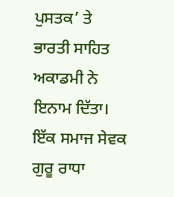ਪੁਸਤਕ’ ਤੇ ਭਾਰਤੀ ਸਾਹਿਤ ਅਕਾਡਮੀ ਨੇ ਇਨਾਮ ਦਿੱਤਾ। ਇੱਕ ਸਮਾਜ ਸੇਵਕ ਗੁਰੂ ਰਾਧਾ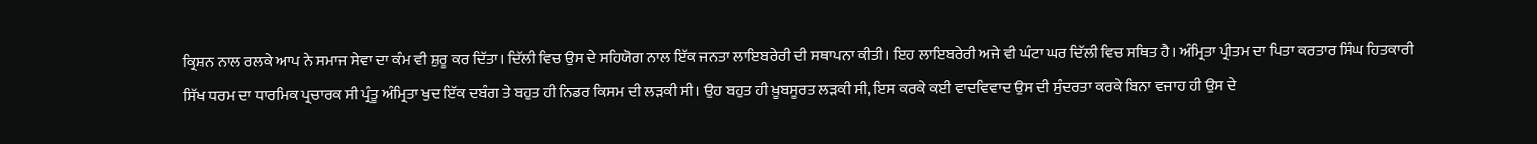ਕ੍ਰਿਸ਼ਨ ਨਾਲ ਰਲਕੇ ਆਪ ਨੇ ਸਮਾਜ ਸੇਵਾ ਦਾ ਕੰਮ ਵੀ ਸ਼ੁਰੂ ਕਰ ਦਿੱਤਾ। ਦਿੱਲੀ ਵਿਚ ਉਸ ਦੇ ਸਹਿਯੋਗ ਨਾਲ ਇੱਕ ਜਨਤਾ ਲਾਇਬਰੇਰੀ ਦੀ ਸਥਾਪਨਾ ਕੀਤੀ। ਇਹ ਲਾਇਬਰੇਰੀ ਅਜੇ ਵੀ ਘੰਟਾ ਘਰ ਦਿੱਲੀ ਵਿਚ ਸਥਿਤ ਹੈ। ਅੰਮ੍ਰਿਤਾ ਪ੍ਰੀਤਮ ਦਾ ਪਿਤਾ ਕਰਤਾਰ ਸਿੰਘ ਹਿਤਕਾਰੀ ਸਿੱਖ ਧਰਮ ਦਾ ਧਾਰਮਿਕ ਪ੍ਰਚਾਰਕ ਸੀ ਪ੍ਰੰਤੂ ਅੰਮ੍ਰਿਤਾ ਖੁਦ ਇੱਕ ਦਬੰਗ ਤੇ ਬਹੁਤ ਹੀ ਨਿਡਰ ਕਿਸਮ ਦੀ ਲੜਕੀ ਸੀ। ਉਹ ਬਹੁਤ ਹੀ ਖ਼ੂਬਸੂਰਤ ਲੜਕੀ ਸੀ, ਇਸ ਕਰਕੇ ਕਈ ਵਾਦਵਿਵਾਦ ਉਸ ਦੀ ਸੁੰਦਰਤਾ ਕਰਕੇ ਬਿਨਾ ਵਜਾਹ ਹੀ ਉਸ ਦੇ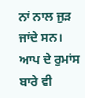ਨਾਂ ਨਾਲ ਜੁੜ ਜਾਂਦੇ ਸਨ। ਆਪ ਦੇ ਰੁਮਾਂਸ ਬਾਰੇ ਵੀ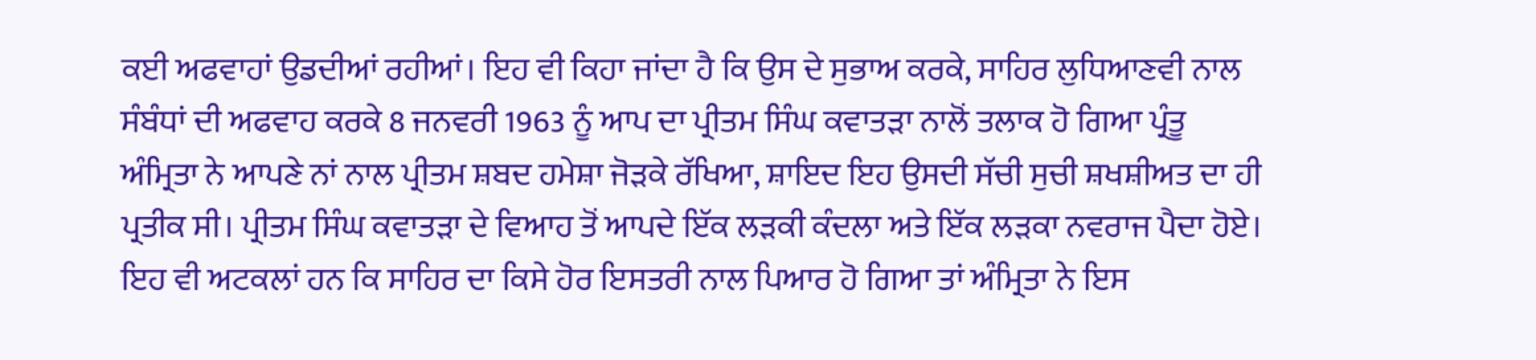ਕਈ ਅਫਵਾਹਾਂ ਉਡਦੀਆਂ ਰਹੀਆਂ। ਇਹ ਵੀ ਕਿਹਾ ਜਾਂਦਾ ਹੈ ਕਿ ਉਸ ਦੇ ਸੁਭਾਅ ਕਰਕੇ, ਸਾਹਿਰ ਲੁਧਿਆਣਵੀ ਨਾਲ ਸੰਬੰਧਾਂ ਦੀ ਅਫਵਾਹ ਕਰਕੇ 8 ਜਨਵਰੀ 1963 ਨੂੰ ਆਪ ਦਾ ਪ੍ਰੀਤਮ ਸਿੰਘ ਕਵਾਤੜਾ ਨਾਲੋਂ ਤਲਾਕ ਹੋ ਗਿਆ ਪ੍ਰੰਤੂ ਅੰਮ੍ਰਿਤਾ ਨੇ ਆਪਣੇ ਨਾਂ ਨਾਲ ਪ੍ਰੀਤਮ ਸ਼ਬਦ ਹਮੇਸ਼ਾ ਜੋੜਕੇ ਰੱਖਿਆ, ਸ਼ਾਇਦ ਇਹ ਉਸਦੀ ਸੱਚੀ ਸੁਚੀ ਸ਼ਖਸ਼ੀਅਤ ਦਾ ਹੀ ਪ੍ਰਤੀਕ ਸੀ। ਪ੍ਰੀਤਮ ਸਿੰਘ ਕਵਾਤੜਾ ਦੇ ਵਿਆਹ ਤੋਂ ਆਪਦੇ ਇੱਕ ਲੜਕੀ ਕੰਦਲਾ ਅਤੇ ਇੱਕ ਲੜਕਾ ਨਵਰਾਜ ਪੈਦਾ ਹੋਏ। ਇਹ ਵੀ ਅਟਕਲਾਂ ਹਨ ਕਿ ਸਾਹਿਰ ਦਾ ਕਿਸੇ ਹੋਰ ਇਸਤਰੀ ਨਾਲ ਪਿਆਰ ਹੋ ਗਿਆ ਤਾਂ ਅੰਮ੍ਰਿਤਾ ਨੇ ਇਸ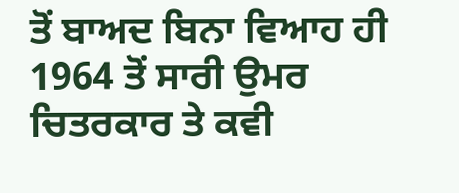ਤੋਂ ਬਾਅਦ ਬਿਨਾ ਵਿਆਹ ਹੀ 1964 ਤੋਂ ਸਾਰੀ ਉਮਰ ਚਿਤਰਕਾਰ ਤੇ ਕਵੀ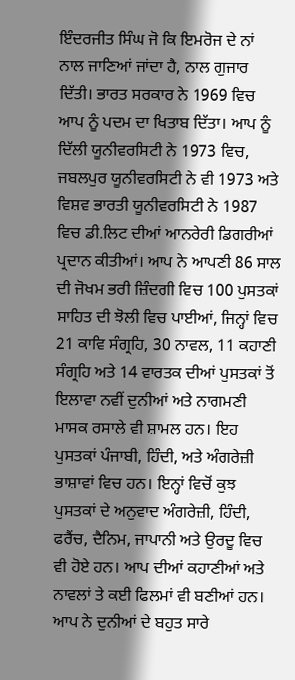ਇੰਦਰਜੀਤ ਸਿੰਘ ਜੋ ਕਿ ਇਮਰੋਜ ਦੇ ਨਾਂ ਨਾਲ ਜਾਣਿਆਂ ਜਾਂਦਾ ਹੈ, ਨਾਲ ਗੁਜਾਰ ਦਿੱਤੀ। ਭਾਰਤ ਸਰਕਾਰ ਨੇ 1969 ਵਿਚ ਆਪ ਨੂੰ ਪਦਮ ਦਾ ਖਿਤਾਬ ਦਿੱਤਾ। ਆਪ ਨੂੰ ਦਿੱਲੀ ਯੂਨੀਵਰਸਿਟੀ ਨੇ 1973 ਵਿਚ, ਜਬਲਪੁਰ ਯੂਨੀਵਰਸਿਟੀ ਨੇ ਵੀ 1973 ਅਤੇ ਵਿਸ਼ਵ ਭਾਰਤੀ ਯੂਨੀਵਰਸਿਟੀ ਨੇ 1987 ਵਿਚ ਡੀ.ਲਿਟ ਦੀਆਂ ਆਨਰੇਰੀ ਡਿਗਰੀਆਂ ਪ੍ਰਦਾਨ ਕੀਤੀਆਂ। ਆਪ ਨੇ ਆਪਣੀ 86 ਸਾਲ ਦੀ ਜੋਖਮ ਭਰੀ ਜ਼ਿੰਦਗੀ ਵਿਚ 100 ਪੁਸਤਕਾਂ ਸਾਹਿਤ ਦੀ ਝੋਲੀ ਵਿਚ ਪਾਈਆਂ, ਜਿਨ੍ਹਾਂ ਵਿਚ 21 ਕਾਵਿ ਸੰਗ੍ਰਹਿ, 30 ਨਾਵਲ, 11 ਕਹਾਣੀ ਸੰਗ੍ਰਹਿ ਅਤੇ 14 ਵਾਰਤਕ ਦੀਆਂ ਪੁਸਤਕਾਂ ਤੋਂ ਇਲਾਵਾ ਨਵੀਂ ਦੁਨੀਆਂ ਅਤੇ ਨਾਗਮਣੀ ਮਾਸਕ ਰਸਾਲੇ ਵੀ ਸ਼ਾਮਲ ਹਨ। ਇਹ ਪੁਸਤਕਾਂ ਪੰਜਾਬੀ, ਹਿੰਦੀ, ਅਤੇ ਅੰਗਰੇਜ਼ੀ ਭਾਸ਼ਾਵਾਂ ਵਿਚ ਹਨ। ਇਨ੍ਹਾਂ ਵਿਚੋਂ ਕੁਝ ਪੁਸਤਕਾਂ ਦੇ ਅਨੁਵਾਦ ਅੰਗਰੇਜ਼ੀ, ਹਿੰਦੀ, ਫਰੈਂਚ, ਦੈਨਿਮ, ਜਾਪਾਨੀ ਅਤੇ ਉਰਦੂ ਵਿਚ ਵੀ ਹੋਏ ਹਨ। ਆਪ ਦੀਆਂ ਕਹਾਣੀਆਂ ਅਤੇ ਨਾਵਲਾਂ ਤੇ ਕਈ ਫਿਲਮਾਂ ਵੀ ਬਣੀਆਂ ਹਨ। ਆਪ ਨੇ ਦੁਨੀਆਂ ਦੇ ਬਹੁਤ ਸਾਰੇ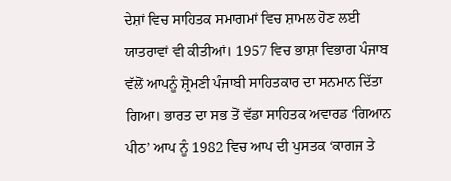ਦੇਸ਼ਾਂ ਵਿਚ ਸਾਹਿਤਕ ਸਮਾਗਮਾਂ ਵਿਚ ਸ਼ਾਮਲ ਹੋਣ ਲਈ ਯਾਤਰਾਵਾਂ ਵੀ ਕੀਤੀਆਂ। 1957 ਵਿਚ ਭਾਸ਼ਾ ਵਿਭਾਗ ਪੰਜਾਬ ਵੱਲੋਂ ਆਪਨੂੰ ਸ਼੍ਰੋਮਣੀ ਪੰਜਾਬੀ ਸਾਹਿਤਕਾਰ ਦਾ ਸਨਮਾਨ ਦਿੱਤਾ ਗਿਆ। ਭਾਰਤ ਦਾ ਸਭ ਤੋਂ ਵੱਡਾ ਸਾਹਿਤਕ ਅਵਾਰਡ ‘ਗਿਆਨ ਪੀਠ’ ਆਪ ਨੂੰ 1982 ਵਿਚ ਆਪ ਦੀ ਪੁਸਤਕ ‘ਕਾਗਜ ਤੇ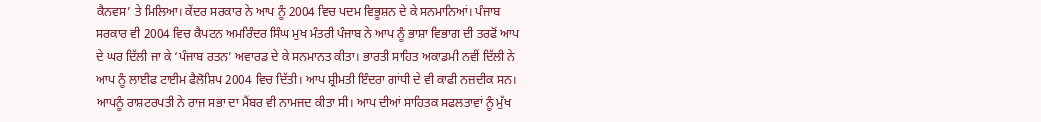ਕੈਨਵਸ’ ਤੇ ਮਿਲਿਆ। ਕੇਂਦਰ ਸਰਕਾਰ ਨੇ ਆਪ ਨੂੰ 2004 ਵਿਚ ਪਦਮ ਵਿਭੂਸ਼ਨ ਦੇ ਕੇ ਸਨਮਾਨਿਆਂ। ਪੰਜਾਬ ਸਰਕਾਰ ਵੀ 2004 ਵਿਚ ਕੈਪਟਨ ਅਮਰਿੰਦਰ ਸਿੰਘ ਮੁਖ ਮੰਤਰੀ ਪੰਜਾਬ ਨੇ ਆਪ ਨੂੰ ਭਾਸ਼ਾ ਵਿਭਾਗ ਦੀ ਤਰਫੋਂ ਆਪ ਦੇ ਘਰ ਦਿੱਲੀ ਜਾ ਕੇ ‘ਪੰਜਾਬ ਰਤਨ’ ਅਵਾਰਡ ਦੇ ਕੇ ਸਨਮਾਨਤ ਕੀਤਾ। ਭਾਰਤੀ ਸਾਹਿਤ ਅਕਾਡਮੀ ਨਵੀਂ ਦਿੱਲੀ ਨੇ ਆਪ ਨੂੰ ਲਾਈਫ ਟਾਈਮ ਫੈਲੋਸ਼ਿਪ 2004 ਵਿਚ ਦਿੱਤੀ। ਆਪ ਸ਼੍ਰੀਮਤੀ ਇੰਦਰਾ ਗਾਂਧੀ ਦੇ ਵੀ ਕਾਫੀ ਨਜ਼ਦੀਕ ਸਨ। ਆਪਨੂੰ ਰਾਸ਼ਟਰਪਤੀ ਨੇ ਰਾਜ ਸਭਾ ਦਾ ਮੈਂਬਰ ਵੀ ਨਾਮਜਦ ਕੀਤਾ ਸੀ। ਆਪ ਦੀਆਂ ਸਾਹਿਤਕ ਸਫਲਤਾਵਾਂ ਨੂੰ ਮੁੱਖ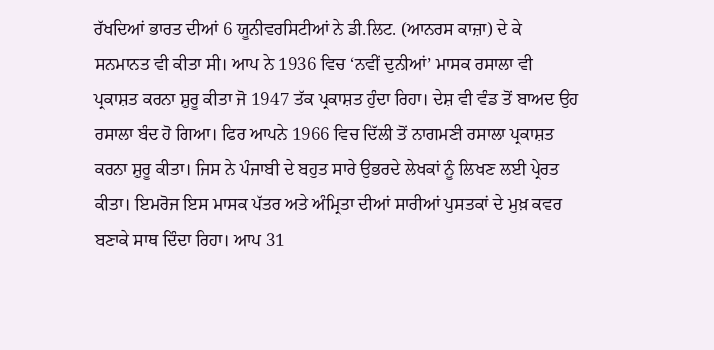ਰੱਖਦਿਆਂ ਭਾਰਤ ਦੀਆਂ 6 ਯੂਨੀਵਰਸਿਟੀਆਂ ਨੇ ਡੀ.ਲਿਟ. (ਆਨਰਸ ਕਾਜ਼ਾ) ਦੇ ਕੇ ਸਨਮਾਨਤ ਵੀ ਕੀਤਾ ਸੀ। ਆਪ ਨੇ 1936 ਵਿਚ ‘ਨਵੀਂ ਦੁਨੀਆਂ’ ਮਾਸਕ ਰਸਾਲਾ ਵੀ ਪ੍ਰਕਾਸ਼ਤ ਕਰਨਾ ਸ਼ੁਰੂ ਕੀਤਾ ਜੋ 1947 ਤੱਕ ਪ੍ਰਕਾਸ਼ਤ ਹੁੰਦਾ ਰਿਹਾ। ਦੇਸ਼ ਵੀ ਵੰਡ ਤੋਂ ਬਾਅਦ ਉਹ ਰਸਾਲਾ ਬੰਦ ਹੋ ਗਿਆ। ਫਿਰ ਆਪਨੇ 1966 ਵਿਚ ਦਿੱਲੀ ਤੋਂ ਨਾਗਮਣੀ ਰਸਾਲਾ ਪ੍ਰਕਾਸ਼ਤ ਕਰਨਾ ਸ਼ੁਰੂ ਕੀਤਾ। ਜਿਸ ਨੇ ਪੰਜਾਬੀ ਦੇ ਬਹੁਤ ਸਾਰੇ ਉਭਰਦੇ ਲੇਖਕਾਂ ਨੂੰ ਲਿਖਣ ਲਈ ਪ੍ਰੇਰਤ ਕੀਤਾ। ਇਮਰੋਜ ਇਸ ਮਾਸਕ ਪੱਤਰ ਅਤੇ ਅੰਮ੍ਰਿਤਾ ਦੀਆਂ ਸਾਰੀਆਂ ਪੁਸਤਕਾਂ ਦੇ ਮੁਖ਼ ਕਵਰ ਬਣਾਕੇ ਸਾਥ ਦਿੰਦਾ ਰਿਹਾ। ਆਪ 31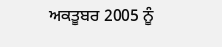ਅਕਤੂਬਰ 2005 ਨੂੰ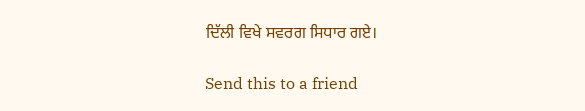ਦਿੱਲੀ ਵਿਖੇ ਸਵਰਗ ਸਿਧਾਰ ਗਏ।

Send this to a friend